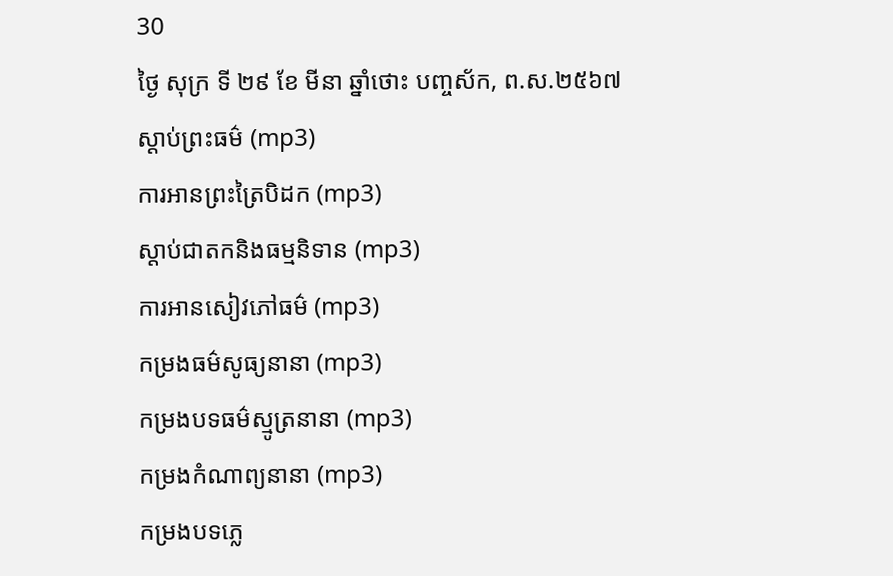30
ថ្ងៃ សុក្រ ទី ២៩ ខែ មីនា ឆ្នាំថោះ បញ្ចស័ក, ព.ស.២៥៦៧
ស្តាប់ព្រះធម៌ (mp3)
ការអានព្រះត្រៃបិដក (mp3)
ស្តាប់ជាតកនិងធម្មនិទាន (mp3)
ការអានសៀវភៅធម៌ (mp3)
កម្រងធម៌សូធ្យនានា (mp3)
កម្រងបទធម៌ស្មូត្រនានា (mp3)
កម្រងកំណាព្យនានា (mp3)
កម្រងបទភ្លេ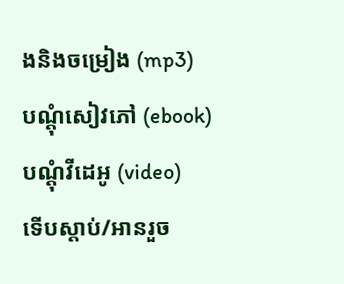ងនិងចម្រៀង (mp3)
បណ្តុំសៀវភៅ (ebook)
បណ្តុំវីដេអូ (video)
ទើបស្តាប់/អានរួច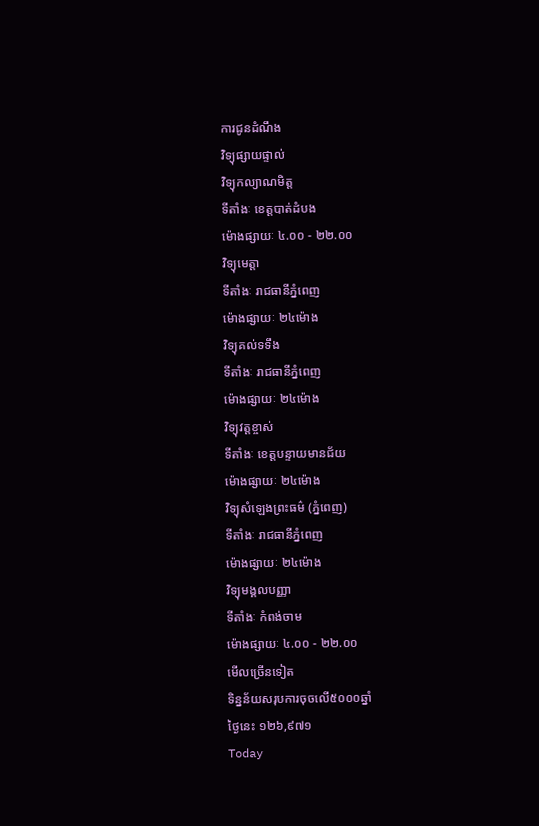ការជូនដំណឹង
វិទ្យុផ្សាយផ្ទាល់
វិទ្យុកល្យាណមិត្ត
ទីតាំងៈ ខេត្តបាត់ដំបង
ម៉ោងផ្សាយៈ ៤.០០ - ២២.០០
វិទ្យុមេត្តា
ទីតាំងៈ រាជធានីភ្នំពេញ
ម៉ោងផ្សាយៈ ២៤ម៉ោង
វិទ្យុគល់ទទឹង
ទីតាំងៈ រាជធានីភ្នំពេញ
ម៉ោងផ្សាយៈ ២៤ម៉ោង
វិទ្យុវត្តខ្ចាស់
ទីតាំងៈ ខេត្តបន្ទាយមានជ័យ
ម៉ោងផ្សាយៈ ២៤ម៉ោង
វិទ្យុសំឡេងព្រះធម៌ (ភ្នំពេញ)
ទីតាំងៈ រាជធានីភ្នំពេញ
ម៉ោងផ្សាយៈ ២៤ម៉ោង
វិទ្យុមង្គលបញ្ញា
ទីតាំងៈ កំពង់ចាម
ម៉ោងផ្សាយៈ ៤.០០ - ២២.០០
មើលច្រើនទៀត
ទិន្នន័យសរុបការចុចលើ៥០០០ឆ្នាំ
ថ្ងៃនេះ ១២៦,៩៧១
Today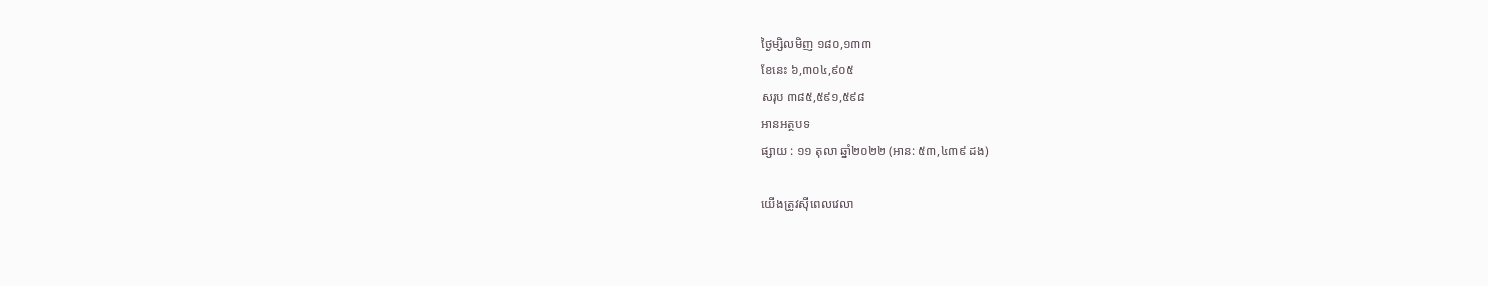ថ្ងៃម្សិលមិញ ១៨០,១៣៣
ខែនេះ ៦,៣០៤,៩០៥
សរុប ៣៨៥,៥៩១,៥៩៨
អានអត្ថបទ
ផ្សាយ : ១១ តុលា ឆ្នាំ២០២២ (អាន: ៥៣,៤៣៩ ដង)

យើងត្រូវស៊ីពេលវេលា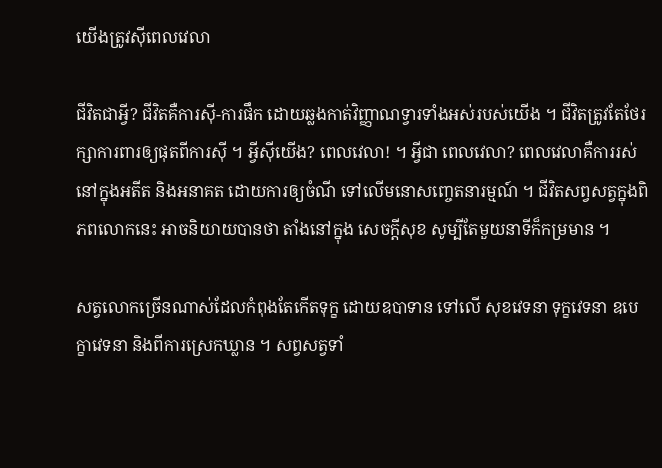យើងត្រូវស៊ីពេលវេលា

ជីវិតជាអ្វី? ជីវិតគឺការស៊ី-ការផឹក ដោយឆ្លងកាត់វិញ្ញាណទ្វារទាំងអស់របស់យើង ។ ជីវិតត្រូវតែថែរក្សាការពារឲ្យផុតពីការស៊ី ។ អ្វីស៊ីយើង? ពេលវេលា! ។ អ្វីជា ពេលវេលា? ពេលវេលាគឺការរស់នៅក្នុងអតីត និងអនាគត ដោយការឲ្យចំណី ទៅលើមនោសញ្ចេតនារម្មណ៍ ។ ជីវិតសព្វសត្វក្នុងពិភពលោកនេះ អាចនិយាយបានថា តាំងនៅក្នុង សេចក្តីសុខ សូម្បីតែមួយនាទីក៏កម្រមាន ។

សត្វលោកច្រើនណាស់ដែលកំពុងតែកើតទុក្ខ ដោយឧបាទាន ទៅលើ សុខវេទនា ទុក្ខវេទនា ឧបេក្ខាវេទនា និងពីការស្រេកឃ្លាន ។ សព្វសត្វទាំ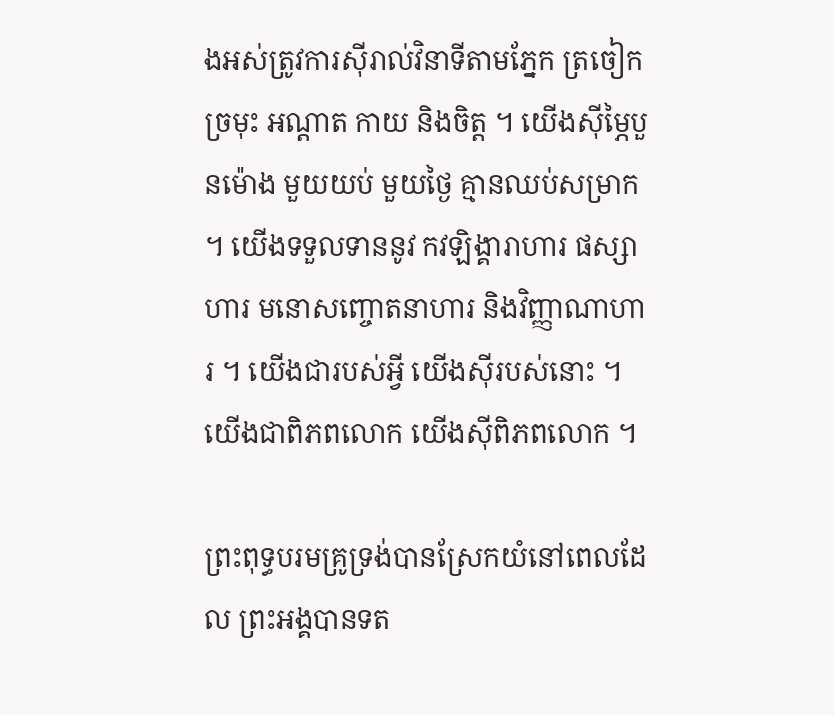ងអស់ត្រូវការស៊ីរាល់វិនាទីតាមភ្នែក ត្រចៀក ច្រមុះ អណ្តាត កាយ និងចិត្ត ។ យើងស៊ីម្ភៃបួនម៉ោង មួយយប់ មួយថ្ងៃ គ្មានឈប់សម្រាក ។ យើងទទួលទាននូវ កវឡិង្គារាហារ ផស្សាហារ មនោសញ្ចោតនាហារ និងវិញ្ញាណាហារ ។ យើងជារបស់អ្វី យើងស៊ីរបស់នោះ ។ យើងជាពិភពលោក យើងស៊ីពិភពលោក ។

ព្រះពុទ្ធបរមគ្រូទ្រង់បានស្រែកយំនៅពេលដែល ព្រះអង្គបានទត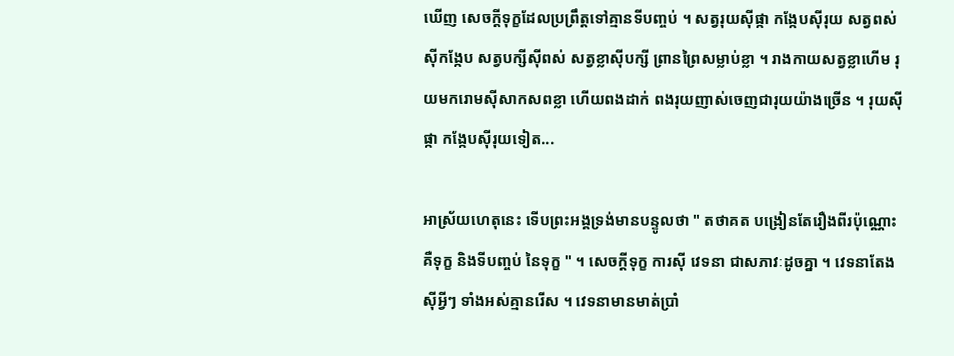ឃើញ សេចក្តីទុក្ខដែលប្រព្រឹត្តទៅគ្មានទីបញ្ចប់ ។ សត្វរុយស៊ីផ្កា កង្កែបស៊ីរុយ សត្វពស់ស៊ីកង្កែប សត្វបក្សីស៊ីពស់ សត្វខ្លាស៊ីបក្សី ព្រានព្រៃសម្លាប់ខ្លា ។ រាងកាយសត្វខ្លាហើម រុយមករោមស៊ីសាកសពខ្លា ហើយពងដាក់ ពងរុយញាស់ចេញជារុយយ៉ាងច្រើន ។ រុយស៊ីផ្កា កង្កែបស៊ីរុយទៀត...

អាស្រ័យហេតុនេះ ទើបព្រះអង្គទ្រង់មានបន្ទូលថា " តថាគត បង្រៀនតែរឿងពីរប៉ុណ្ណោះ គឺទុក្ខ និងទីបញ្ចប់ នៃទុក្ខ " ។ សេចក្តីទុក្ខ ការស៊ី វេទនា ជាសភាវៈដូចគ្នា ។ វេទនាតែងស៊ីអ្វីៗ ទាំងអស់គ្មានរើស ។ វេទនាមានមាត់ប្រាំ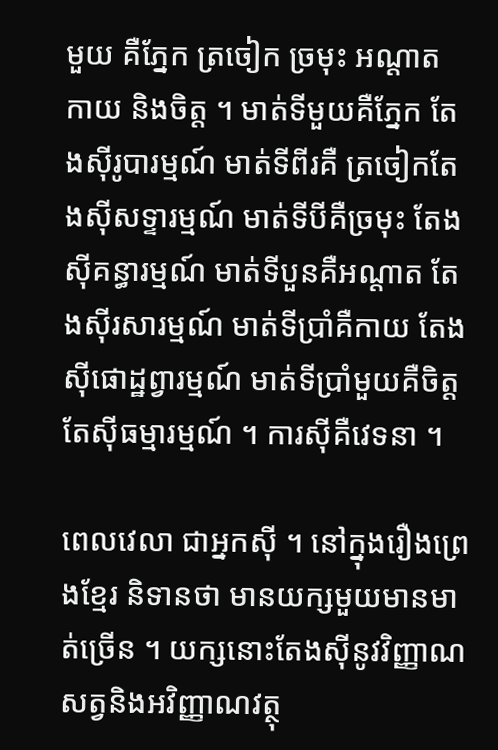មួយ គឺភ្នែក ត្រចៀក ច្រមុះ អណ្តាត កាយ និងចិត្ត ។ មាត់ទីមួយគឺភ្នែក តែងស៊ីរូបារម្មណ៍ មាត់ទីពីរគឺ ត្រចៀកតែងស៊ីសទ្ទារម្មណ៍ មាត់ទីបីគឺច្រមុះ តែងស៊ីគន្ធារម្មណ៍ មាត់ទីបួនគឺអណ្តាត តែងស៊ីរសារម្មណ៍ មាត់ទីប្រាំគឺកាយ តែងស៊ីផោដ្ឋព្វារម្មណ៍ មាត់ទីប្រាំមួយគឺចិត្ត តែស៊ីធម្មារម្មណ៍ ។ ការស៊ីគឺវេទនា ។

ពេលវេលា ជាអ្នកស៊ី ។ នៅក្នុងរឿងព្រេងខ្មែរ និទានថា មានយក្សមួយមានមាត់ច្រើន ។ យក្សនោះតែងស៊ីនូវវិញ្ញាណសត្វនិងអវិញ្ញាណវត្ថុ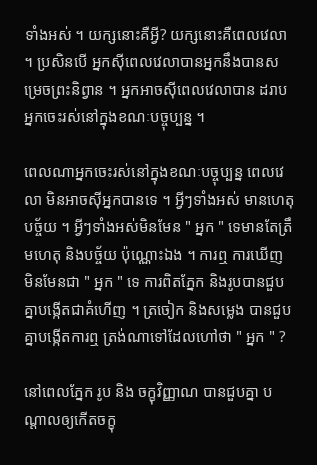ទាំងអស់ ។ យក្សនោះគឺអ្វី? យក្សនោះគឺពេលវេលា ។ ប្រសិនបើ អ្នកស៊ីពេលវេលាបានអ្នកនឹងបានសម្រេចព្រះនិព្វាន ។ អ្នកអាចស៊ីពេលវេលាបាន ដរាប អ្នកចេះរស់នៅក្នុងខណៈបច្ចុប្បន្ន ។

ពេលណាអ្នកចេះរស់នៅក្នុងខណៈបច្ចុប្បន្ន ពេលវេលា មិនអាចស៊ីអ្នកបានទេ ។ អ្វីៗទាំងអស់ មានហេតុបច្ច័យ ។ អ្វីៗទាំងអស់មិនមែន " អ្នក " ទេមានតែត្រឹមហេតុ និងបច្ច័យ ប៉ុណ្ណោះឯង ។ ការឮ ការឃើញ មិនមែនជា " អ្នក " ទេ ការពិតភ្នែក និងរូបបានជួបគ្នាបង្កើតជាគំហើញ ។ ត្រចៀក និងសម្លេង បានជួបគ្នាបង្កើតការឮ ត្រង់ណាទៅដែលហៅថា " អ្នក " ?

នៅពេលភ្នែក រូប និង ចក្ខុវិញ្ញាណ បានជួបគ្នា បណ្តាលឲ្យកើតចក្ខុ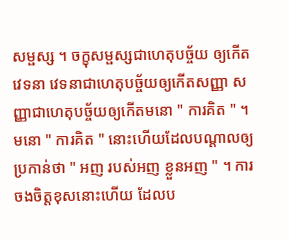សម្ផស្ស ។ ចក្ខុសម្ផស្សជាហេតុបច្ច័យ ឲ្យកើតវេទនា វេទនាជាហេតុបច្ច័យឲ្យកើតសញ្ញា សញ្ញាជាហេតុបច្ច័យឲ្យកើតមនោ " ការគិត " ។ មនោ " ការគិត " នោះហើយដែលបណ្តាលឲ្យប្រកាន់ថា " អញ របស់អញ ខ្លួនអញ " ។ ការចងចិត្តខុសនោះហើយ ដែលប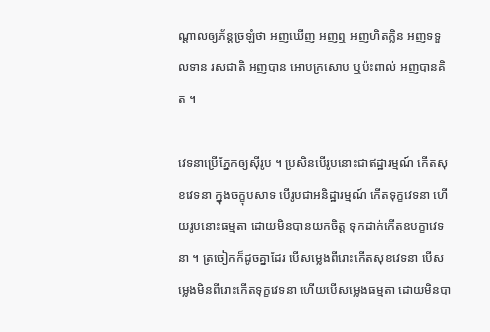ណ្តាលឲ្យភ័ន្តច្រឡំថា អញឃើញ អញឮ អញហិតក្លិន អញទទួលទាន រសជាតិ អញបាន អោបក្រសោប ឬប៉ះពាល់ អញបានគិត ។

វេទនាប្រើភ្នែកឲ្យស៊ីរូប ។ ប្រសិនបើរូបនោះជាឥដ្ឋារម្មណ៍ កើតសុខវេទនា ក្នុងចក្ខុបសាទ បើរូបជាអនិដ្ឋារម្មណ៍ កើតទុក្ខវេទនា ហើយរូបនោះធម្មតា ដោយមិនបានយកចិត្ត ទុកដាក់កើតឧបក្ខាវេទនា ។ ត្រចៀកក៏ដូចគ្នាដែរ បើសម្លេងពីរោះកើតសុខវេទនា បើសម្លេងមិនពីរោះកើតទុក្ខវេទនា ហើយបើសម្លេងធម្មតា ដោយមិនបា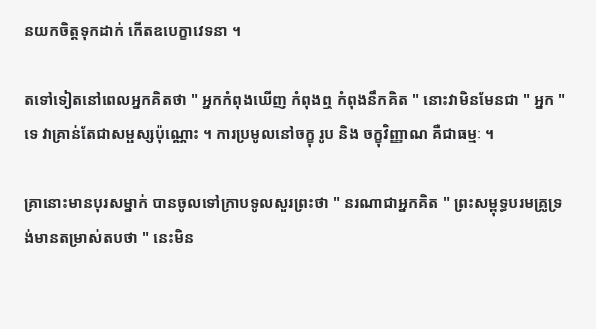នយកចិត្តទុកដាក់ កើតឧបេក្ខាវេទនា ។

តទៅទៀតនៅពេលអ្នកគិតថា " អ្នកកំពុងឃើញ កំពុងឮ កំពុងនឹកគិត " នោះវាមិនមែនជា " អ្នក " ទេ វាគ្រាន់តែជាសម្ផស្សប៉ុណ្ណោះ ។ ការប្រមូលនៅចក្ខុ រូប និង ចក្ខុវិញ្ញាណ គឺជាធម្មៈ ។

គ្រានោះមានបុរសម្នាក់ បានចូលទៅក្រាបទូលសួរព្រះថា " នរណាជាអ្នកគិត " ព្រះសម្ពុទ្ធបរមគ្រូទ្រង់មានតម្រាស់តបថា " នេះមិន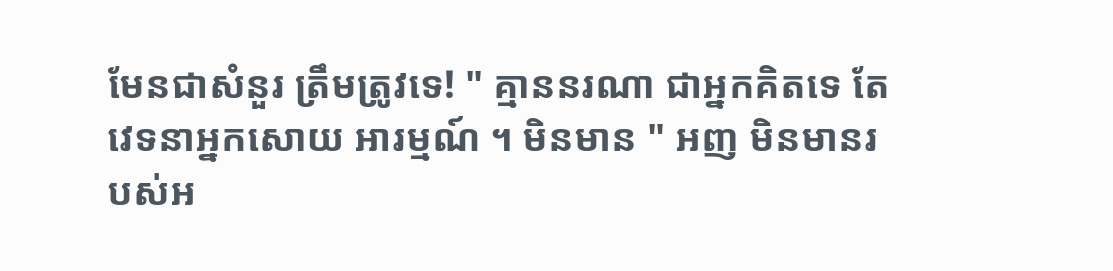មែនជាសំនួរ ត្រឹមត្រូវទេ! " គ្មាននរណា ជាអ្នកគិតទេ តែវេទនាអ្នកសោយ អារម្មណ៍ ។ មិនមាន " អញ មិនមានរបស់អ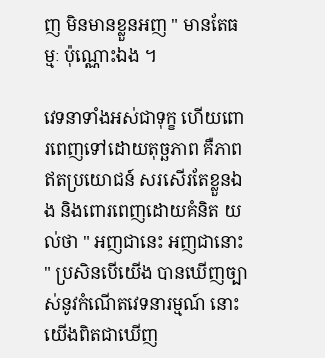ញ មិនមានខ្លួនអញ " មានតែធម្មៈ ប៉ុណ្ណោះឯង ។

វេទនាទាំងអស់ជាទុក្ខ ហើយពោរពេញទៅដោយតុច្ឆភាព គឺភាពឥតប្រយោជន៍ សរសើរតែខ្លួនឯង និងពោរពេញដោយគំនិត យល់ថា " អញជានេះ អញជានោះ " ប្រសិនបើយើង បានឃើញច្បាស់នូវកំណើតវេទនារម្មណ៍ នោះយើងពិតជាឃើញ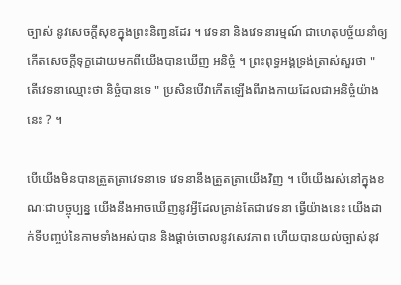ច្បាស់ នូវសេចក្តីសុខក្នុងព្រះនិពា្វនដែរ ។ វេទនា និងវេទនារម្មណ៍ ជាហេតុបច្ច័យនាំឲ្យកើតសេចក្តីទុក្ខដោយមកពីយើងបានឃើញ អនិច្ចំ ។ ព្រះពុទ្ធអង្គទ្រង់ត្រាស់សួរថា " តើវេទនាឈ្មោះថា និច្ចំបានទេ " ប្រសិនបើវាកើតឡើងពីរាងកាយដែលជាអនិច្ចំយ៉ាងនេះ ? ។

បើយើងមិនបានត្រួតត្រាវេទនាទេ វេទនានឹងត្រួតត្រាយើងវិញ ។ បើយើងរស់នៅក្នុងខណៈជាបច្ចុប្បន្ន យើងនឹងអាចឃើញនូវអ្វីដែលគ្រាន់តែជាវេទនា ធ្វើយ៉ាងនេះ យើងដាក់ទីបញ្ចប់នៃកាមទាំងអស់បាន និងផ្តាច់ចោលនូវសេវភាព ហើយបានយល់ច្បាស់នុវ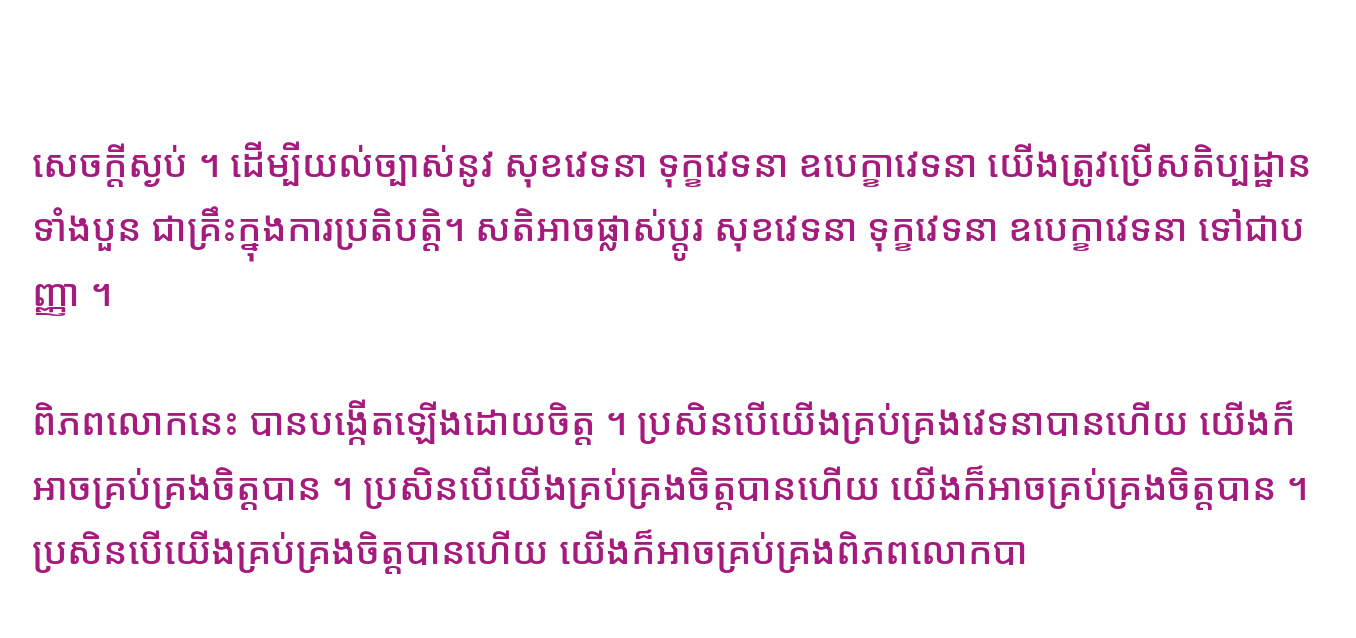សេចក្តីស្ងប់ ។ ដើម្បីយល់ច្បាស់នូវ សុខវេទនា ទុក្ខវេទនា ឧបេក្ខាវេទនា យើងត្រូវប្រើសតិប្បដ្ឋាន ទាំងបួន ជាគ្រឹះក្នុងការប្រតិបត្តិ។ សតិអាចផ្លាស់ប្តូរ សុខវេទនា ទុក្ខវេទនា ឧបេក្ខាវេទនា ទៅជាបញ្ញា ។

ពិភពលោកនេះ បានបង្កើតឡើងដោយចិត្ត ។ ប្រសិនបើយើងគ្រប់គ្រងវេទនាបានហើយ យើងក៏អាចគ្រប់គ្រងចិត្តបាន ។ ប្រសិនបើយើងគ្រប់គ្រងចិត្តបានហើយ យើងក៏អាចគ្រប់គ្រងចិត្តបាន ។ ប្រសិនបើយើងគ្រប់គ្រងចិត្តបានហើយ យើងក៏អាចគ្រប់គ្រងពិភពលោកបា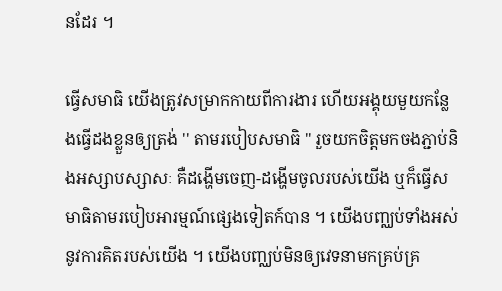នដែរ ។

ធ្វើសមាធិ យើងត្រូវសម្រាកកាយពីការងារ ហើយអង្គុយមួយកន្លែងធ្វើដងខ្លួនឲ្យត្រង់ '' តាមរបៀបសមាធិ " រួចយកចិត្តមកចងភ្ជាប់និងអស្សាបស្សាសៈ គឺដង្ហើមចេញ-ដង្ហើមចូលរបស់យើង ឬក៏ធ្វើសមាធិតាមរបៀបអារម្មណ៍ផ្សេងទៀតក៍បាន ។ យើងបញ្ឈប់ទាំងអស់នូវការគិតរបស់យើង ។ យើងបញ្ឈប់មិនឲ្យវេទនាមកគ្រប់គ្រ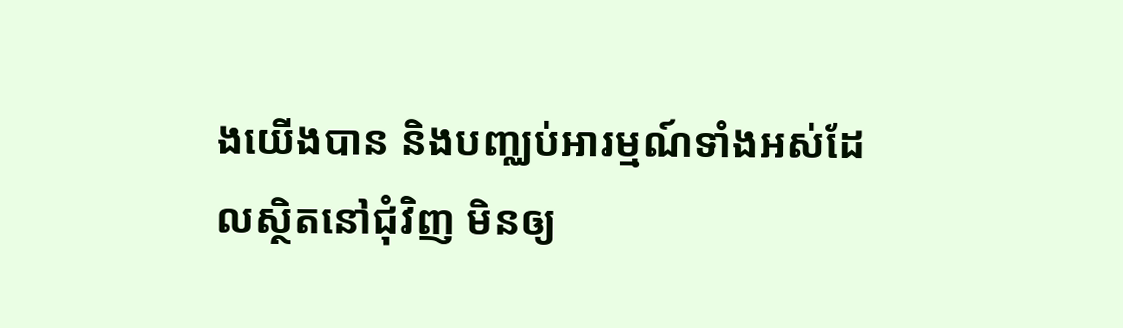ងយើងបាន និងបញ្ឈប់អារម្មណ៍ទាំងអស់ដែលស្ថិតនៅជុំវិញ មិនឲ្យ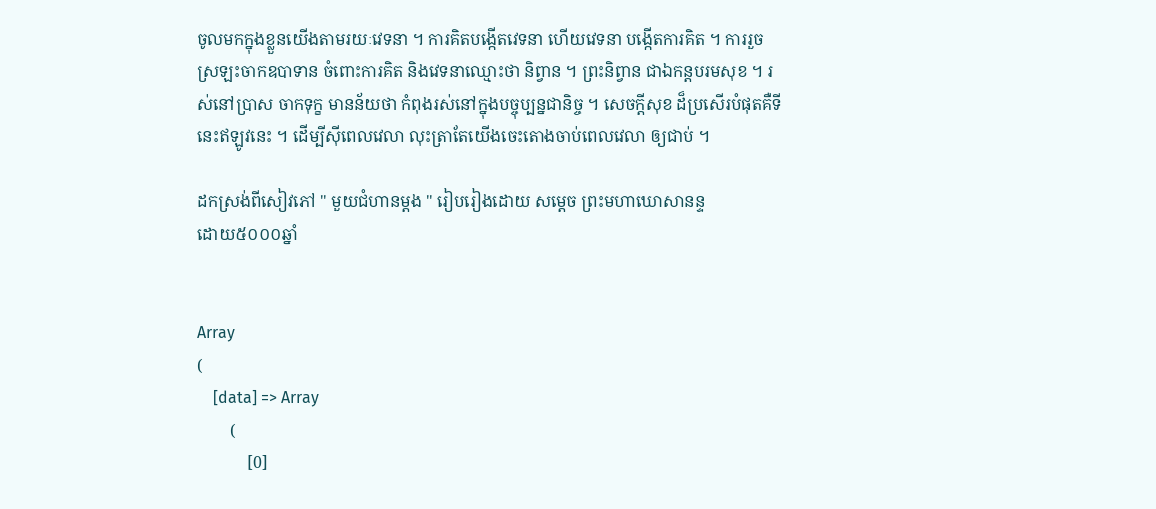ចូលមកក្នុងខ្លួនយើងតាមរយៈវេទនា ។ ការគិតបង្កើតវេទនា ហើយវេទនា បង្កើតការគិត ។ ការរួចស្រឡះចាកឧបាទាន ចំពោះការគិត និងវេទនាឈ្មោះថា និព្វាន ។ ព្រះនិព្វាន ជាឯកន្តបរមសុខ ។ រស់នៅប្រាស ចាកទុក្ខ មានន័យថា កំពុងរស់នៅក្នុងបច្ចុប្បន្នជានិច្ច ។ សេចក្តីសុខ ដ៏ប្រសើរបំផុតគឺទីនេះឥឡូវនេះ ។ ដើម្បីស៊ីពេលវេលា លុះត្រាតែយើងចេះតោងចាប់ពេលវេលា ឲ្យជាប់ ។

ដកស្រង់ពីសៀវភៅ " មួយជំហានម្តង " រៀបរៀងដោយ សម្តេច ព្រះមហាឃោសានន្ទ
ដោយ៥០០០ឆ្នាំ


Array
(
    [data] => Array
        (
            [0]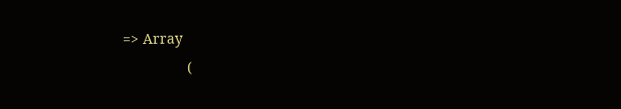=> Array
                (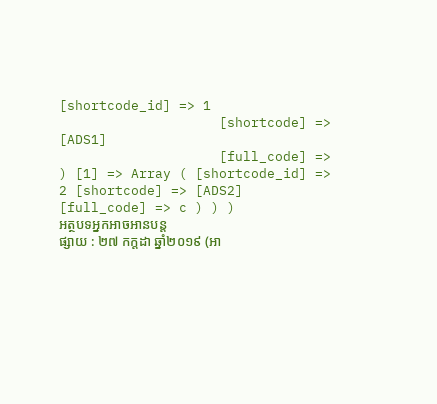[shortcode_id] => 1
                    [shortcode] => [ADS1]
                    [full_code] =>
) [1] => Array ( [shortcode_id] => 2 [shortcode] => [ADS2] [full_code] => c ) ) )
អត្ថបទអ្នកអាចអានបន្ត
ផ្សាយ : ២៧ កក្តដា ឆ្នាំ២០១៩ (អា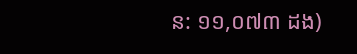ន: ១១,០៧៣ ដង)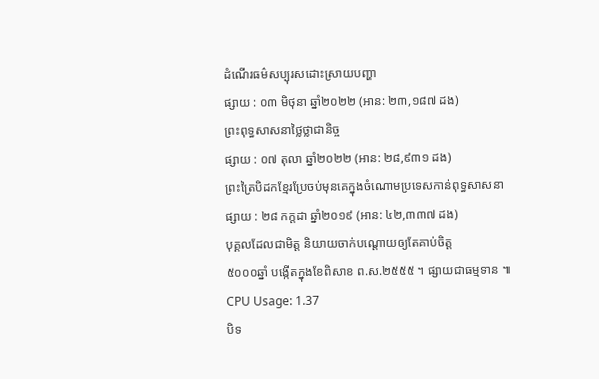ដំណើរធម៌សប្បុរសដោះស្រាយបញ្ហា
ផ្សាយ : ០៣ មិថុនា ឆ្នាំ២០២២ (អាន: ២៣,១៨៧ ដង)
ព្រះពុទ្ធសាសនាថ្លៃថ្លាជានិច្ច
ផ្សាយ : ០៧ តុលា ឆ្នាំ២០២២ (អាន: ២៨,៩៣១ ដង)
ព្រះត្រៃបិដកខ្មែរប្រែចប់មុនគេក្នុងចំណោមប្រទេសកាន់ពុទ្ធសាសនា
ផ្សាយ : ២៨ កក្តដា ឆ្នាំ២០១៩ (អាន: ៤២,៣៣៧ ដង)
បុគ្គលដែលជាមិត្ត និយាយចាក់បណ្ដោយឲ្យតែគាប់ចិត្ត
៥០០០ឆ្នាំ បង្កើតក្នុងខែពិសាខ ព.ស.២៥៥៥ ។ ផ្សាយជាធម្មទាន ៕
CPU Usage: 1.37
បិទ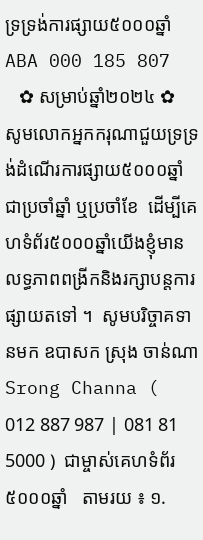ទ្រទ្រង់ការផ្សាយ៥០០០ឆ្នាំ ABA 000 185 807
   ✿ សម្រាប់ឆ្នាំ២០២៤ ✿  សូមលោកអ្នកករុណាជួយទ្រទ្រង់ដំណើរការផ្សាយ៥០០០ឆ្នាំជាប្រចាំឆ្នាំ ឬប្រចាំខែ  ដើម្បីគេហទំព័រ៥០០០ឆ្នាំយើងខ្ញុំមានលទ្ធភាពពង្រីកនិងរក្សាបន្តការផ្សាយតទៅ ។  សូមបរិច្ចាគទានមក ឧបាសក ស្រុង ចាន់ណា Srong Channa ( 012 887 987 | 081 81 5000 )  ជាម្ចាស់គេហទំព័រ៥០០០ឆ្នាំ   តាមរយ ៖ ១.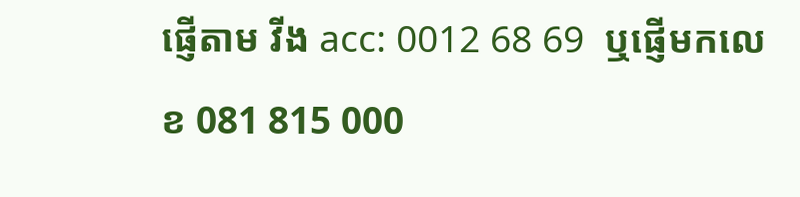ផ្ញើតាម វីង acc: 0012 68 69  ឬផ្ញើមកលេខ 081 815 000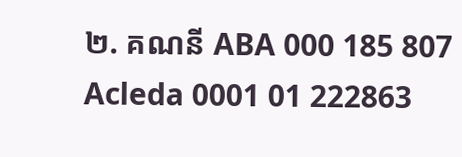២. គណនី ABA 000 185 807 Acleda 0001 01 222863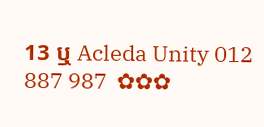13 ឬ Acleda Unity 012 887 987  ✿✿✿